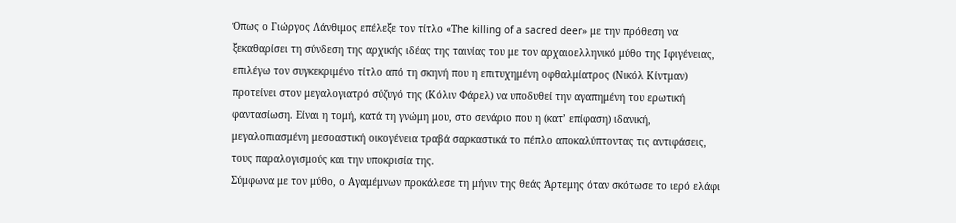Όπως ο Γιώργος Λάνθιμος επέλεξε τον τίτλο «Τhe killing of a sacred deer» με την πρόθεση να ξεκαθαρίσει τη σύνδεση της αρχικής ιδέας της ταινίας του με τον αρχαιοελληνικό μύθο της Ιφιγένειας, επιλέγω τον συγκεκριμένο τίτλο από τη σκηνή που η επιτυχημένη οφθαλμίατρος (Νικόλ Κίντμαν) προτείνει στον μεγαλογιατρό σύζυγό της (Κόλιν Φάρελ) να υποδυθεί την αγαπημένη του ερωτική φαντασίωση. Είναι η τομή, κατά τη γνώμη μου, στο σενάριο που η (κατ’ επίφαση) ιδανική, μεγαλοπιασμένη μεσοαστική οικογένεια τραβά σαρκαστικά το πέπλο αποκαλύπτοντας τις αντιφάσεις, τους παραλογισμούς και την υποκρισία της.
Σύμφωνα με τον μύθο, ο Αγαμέμνων προκάλεσε τη μήνιν της θεάς Άρτεμης όταν σκότωσε το ιερό ελάφι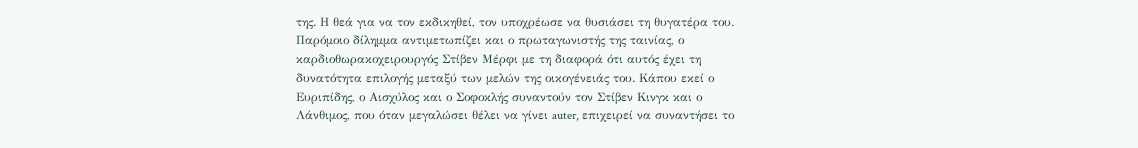της. Η θεά για να τον εκδικηθεί, τον υποχρέωσε να θυσιάσει τη θυγατέρα του. Παρόμοιο δίλημμα αντιμετωπίζει και ο πρωταγωνιστής της ταινίας, ο καρδιοθωρακοχειρουργός Στίβεν Μέρφι με τη διαφορά ότι αυτός έχει τη δυνατότητα επιλογής μεταξύ των μελών της οικογένειάς του. Κάπου εκεί ο Ευριπίδης, ο Αισχύλος και ο Σοφοκλής συναντούν τον Στίβεν Κινγκ και ο Λάνθιμος, που όταν μεγαλώσει θέλει να γίνει auter, επιχειρεί να συναντήσει το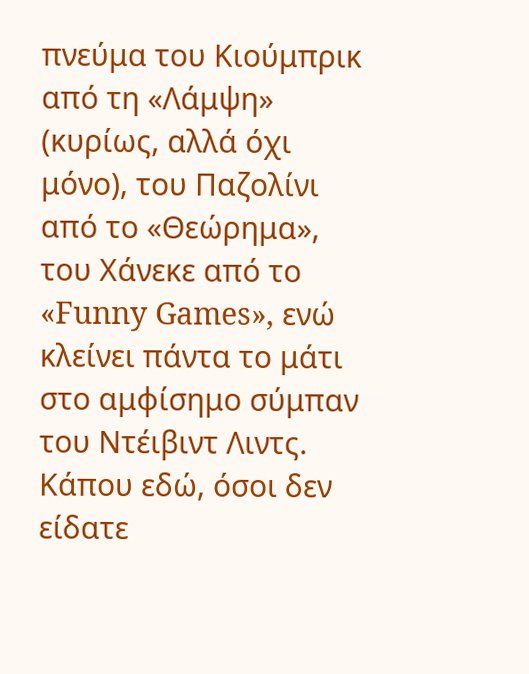πνεύμα του Κιούμπρικ από τη «Λάμψη» (κυρίως, αλλά όχι μόνο), του Παζολίνι από το «Θεώρημα», του Χάνεκε από το «Funny Games», ενώ κλείνει πάντα το μάτι στο αμφίσημο σύμπαν του Ντέιβιντ Λιντς.
Κάπου εδώ, όσοι δεν είδατε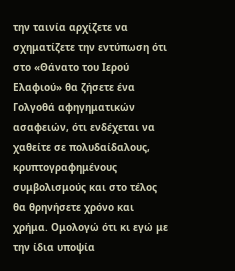την ταινία αρχίζετε να σχηματίζετε την εντύπωση ότι στο «Θάνατο του Ιερού Ελαφιού» θα ζήσετε ένα Γολγοθά αφηγηματικών ασαφειών, ότι ενδέχεται να χαθείτε σε πολυδαίδαλους, κρυπτογραφημένους συμβολισμούς και στο τέλος θα θρηνήσετε χρόνο και χρήμα. Ομολογώ ότι κι εγώ με την ίδια υποψία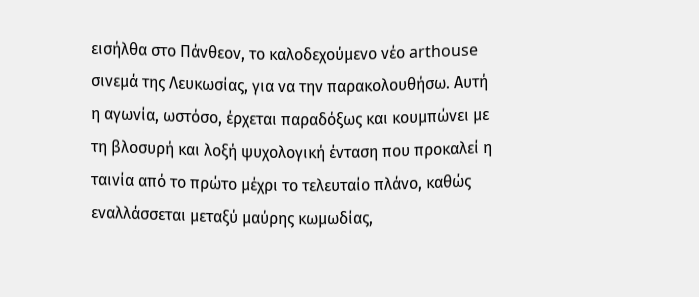εισήλθα στο Πάνθεον, το καλοδεχούμενο νέο arthouse σινεμά της Λευκωσίας, για να την παρακολουθήσω. Αυτή η αγωνία, ωστόσο, έρχεται παραδόξως και κουμπώνει με τη βλοσυρή και λοξή ψυχολογική ένταση που προκαλεί η ταινία από το πρώτο μέχρι το τελευταίο πλάνο, καθώς εναλλάσσεται μεταξύ μαύρης κωμωδίας,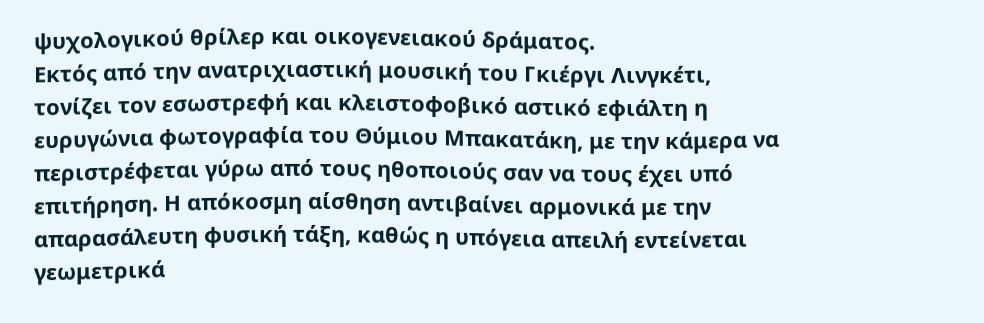ψυχολογικού θρίλερ και οικογενειακού δράματος.
Εκτός από την ανατριχιαστική μουσική του Γκιέργι Λινγκέτι, τονίζει τον εσωστρεφή και κλειστοφοβικό αστικό εφιάλτη η ευρυγώνια φωτογραφία του Θύμιου Μπακατάκη, με την κάμερα να περιστρέφεται γύρω από τους ηθοποιούς σαν να τους έχει υπό επιτήρηση. Η απόκοσμη αίσθηση αντιβαίνει αρμονικά με την απαρασάλευτη φυσική τάξη, καθώς η υπόγεια απειλή εντείνεται γεωμετρικά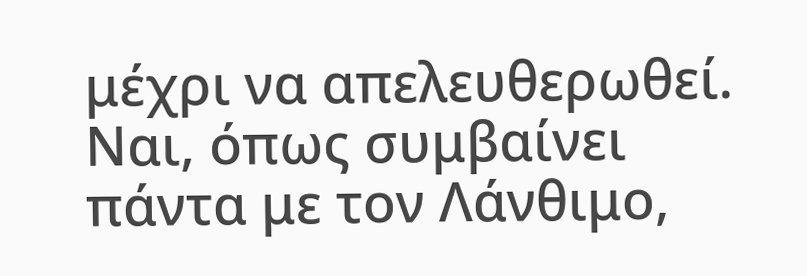μέχρι να απελευθερωθεί.
Ναι, όπως συμβαίνει πάντα με τον Λάνθιμο,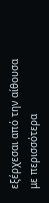εξέρχεσαι από την αίθουσα με περισσότερα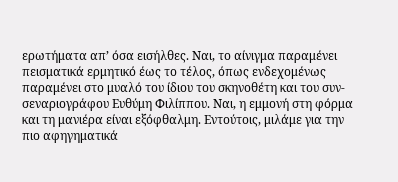ερωτήματα απ’ όσα εισήλθες. Ναι, το αίνιγμα παραμένει πεισματικά ερμητικό έως το τέλος, όπως ενδεχομένως παραμένει στο μυαλό του ίδιου του σκηνοθέτη και του συν-σεναριογράφου Ευθύμη Φιλίππου. Ναι, η εμμονή στη φόρμα και τη μανιέρα είναι εξόφθαλμη. Εντούτοις, μιλάμε για την πιο αφηγηματικά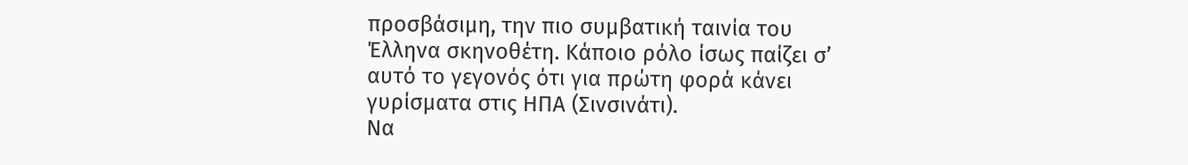προσβάσιμη, την πιο συμβατική ταινία του Έλληνα σκηνοθέτη. Κάποιο ρόλο ίσως παίζει σ’ αυτό το γεγονός ότι για πρώτη φορά κάνει γυρίσματα στις ΗΠΑ (Σινσινάτι).
Να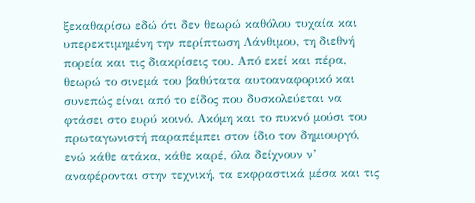ξεκαθαρίσω εδώ ότι δεν θεωρώ καθόλου τυχαία και υπερεκτιμημένη την περίπτωση Λάνθιμου, τη διεθνή πορεία και τις διακρίσεις του. Από εκεί και πέρα, θεωρώ το σινεμά του βαθύτατα αυτοαναφορικό και συνεπώς είναι από το είδος που δυσκολεύεται να φτάσει στο ευρύ κοινό. Ακόμη και το πυκνό μούσι του πρωταγωνιστή παραπέμπει στον ίδιο τον δημιουργό, ενώ κάθε ατάκα, κάθε καρέ, όλα δείχνουν ν’ αναφέρονται στην τεχνική, τα εκφραστικά μέσα και τις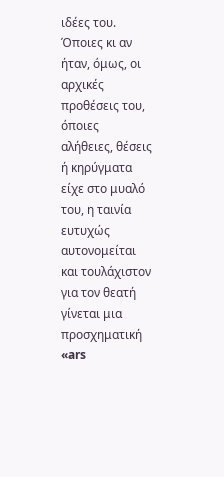ιδέες του. Όποιες κι αν ήταν, όμως, οι αρχικές προθέσεις του, όποιες αλήθειες, θέσεις ή κηρύγματα είχε στο μυαλό του, η ταινία ευτυχώς αυτονομείται και τουλάχιστον για τον θεατή γίνεται μια προσχηματική «ars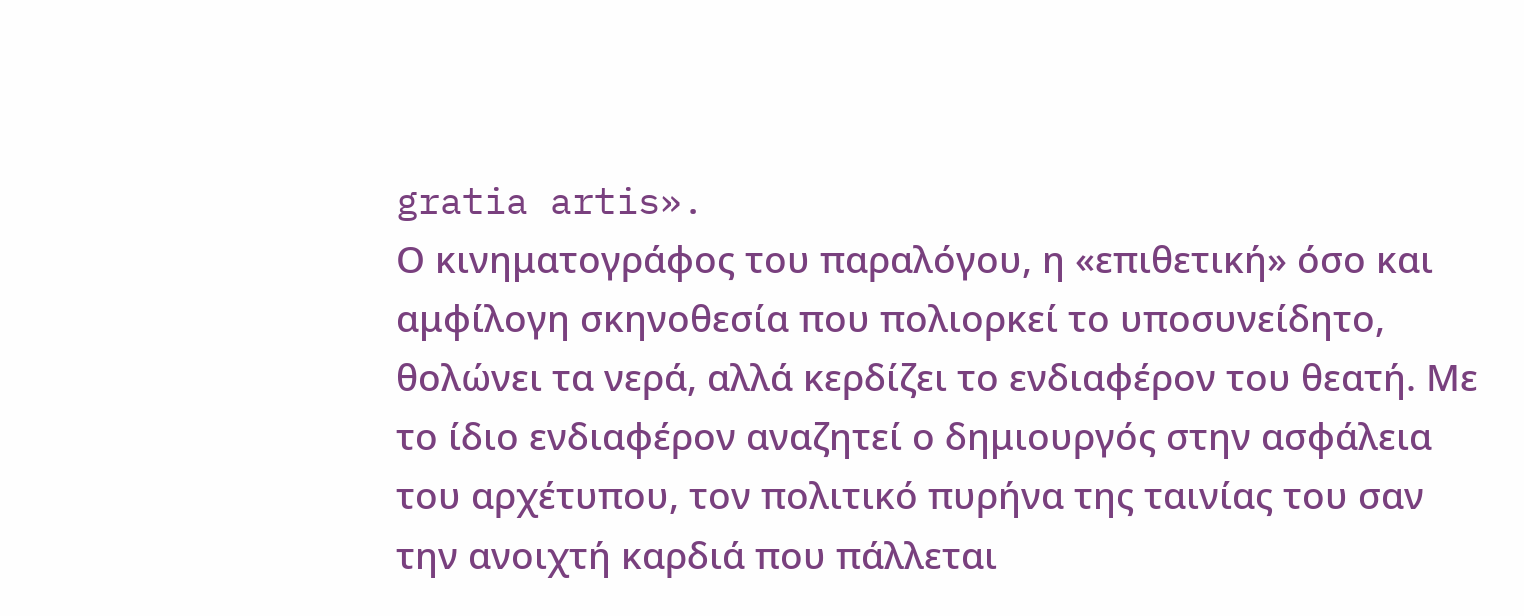gratia artis».
Ο κινηματογράφος του παραλόγου, η «επιθετική» όσο και αμφίλογη σκηνοθεσία που πολιορκεί το υποσυνείδητο, θολώνει τα νερά, αλλά κερδίζει το ενδιαφέρον του θεατή. Με το ίδιο ενδιαφέρον αναζητεί ο δημιουργός στην ασφάλεια του αρχέτυπου, τον πολιτικό πυρήνα της ταινίας του σαν την ανοιχτή καρδιά που πάλλεται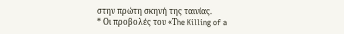στην πρώτη σκηνή της ταινίας.
* Οι προβολές του «Τhe Killing of a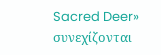Sacred Deer» συνεχίζονται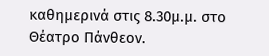καθημερινά στις 8.30μ.μ. στο Θέατρο Πάνθεον.